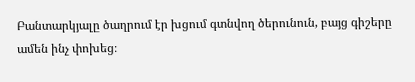Բանտարկյալը ծաղրում էր խցում գտնվող ծերունուն, բայց գիշերը ամեն ինչ փոխեց։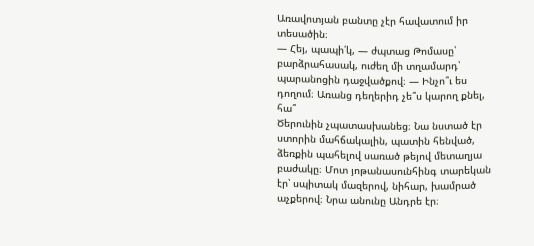Առավոտյան բանտը չէր հավատում իր տեսածին։
— Հեյ, պապի՛կ, — ժպտաց Թոմասը՝ բարձրահասակ, ուժեղ մի տղամարդ՝ պարանոցին դաջվածքով։ — Ինչո՞ւ ես դողում։ Առանց դեղերիդ չե՞ս կարող քնել, հա՞
Ծերունին չպատասխանեց։ Նա նստած էր ստորին մահճակալին, պատին հենված, ձեռքին պահելով սառած թեյով մետաղյա բաժակը։ Մոտ յոթանասունհինգ տարեկան էր՝ սպիտակ մազերով, նիհար, խամրած աչքերով։ Նրա անունը Անդրե էր։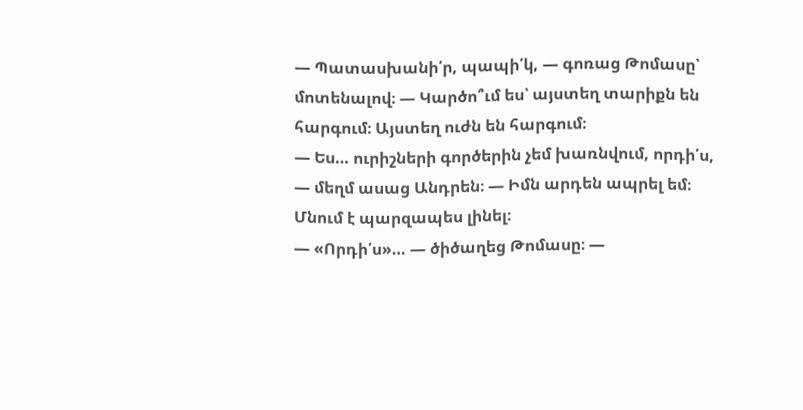— Պատասխանի՛ր, պապի՛կ, — գոռաց Թոմասը՝ մոտենալով։ — Կարծո՞ւմ ես՝ այստեղ տարիքն են հարգում։ Այստեղ ուժն են հարգում։
— Ես… ուրիշների գործերին չեմ խառնվում, որդի՛ս, — մեղմ ասաց Անդրեն։ — Իմն արդեն ապրել եմ։ Մնում է պարզապես լինել։
— «Որդի՛ս»… — ծիծաղեց Թոմասը։ —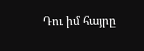Դու իմ հայրը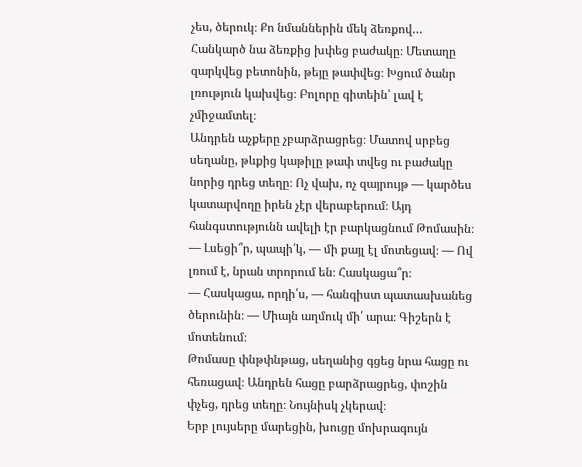չես, ծերուկ։ Քո նմաններին մեկ ձեռքով…
Հանկարծ նա ձեռքից խփեց բաժակը։ Մետաղը զարկվեց բետոնին, թեյը թափվեց։ Խցում ծանր լռություն կախվեց։ Բոլորը գիտեին՝ լավ է չմիջամտել։
Անդրեն աչքերը չբարձրացրեց։ Մատով սրբեց սեղանը, թևքից կաթիլը թափ տվեց ու բաժակը նորից դրեց տեղը։ Ոչ վախ, ոչ զայրույթ — կարծես կատարվողը իրեն չէր վերաբերում։ Այդ հանգստությունն ավելի էր բարկացնում Թոմասին։
— Լսեցի՞ր, պապի՛կ, — մի քայլ էլ մոտեցավ։ — Ով լռում է, նրան տրորում են։ Հասկացա՞ր։
— Հասկացա, որդի՛ս, — հանգիստ պատասխանեց ծերունին։ — Միայն աղմուկ մի՛ արա։ Գիշերն է մոտենում։
Թոմասը փնթփնթաց, սեղանից գցեց նրա հացը ու հեռացավ։ Անդրեն հացը բարձրացրեց, փոշին փչեց, դրեց տեղը։ Նույնիսկ չկերավ։
Երբ լույսերը մարեցին, խուցը մոխրագույն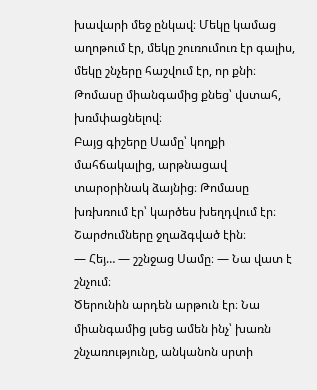խավարի մեջ ընկավ։ Մեկը կամաց աղոթում էր, մեկը շուռումուռ էր գալիս, մեկը շնչերը հաշվում էր, որ քնի։ Թոմասը միանգամից քնեց՝ վստահ, խռմփացնելով։
Բայց գիշերը Սամը՝ կողքի մահճակալից, արթնացավ տարօրինակ ձայնից։ Թոմասը խռխռում էր՝ կարծես խեղդվում էր։ Շարժումները ջղաձգված էին։
— Հեյ… — շշնջաց Սամը։ — Նա վատ է շնչում։
Ծերունին արդեն արթուն էր։ Նա միանգամից լսեց ամեն ինչ՝ խառն շնչառությունը, անկանոն սրտի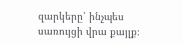զարկերը՝ ինչպես սառույցի վրա քայլք։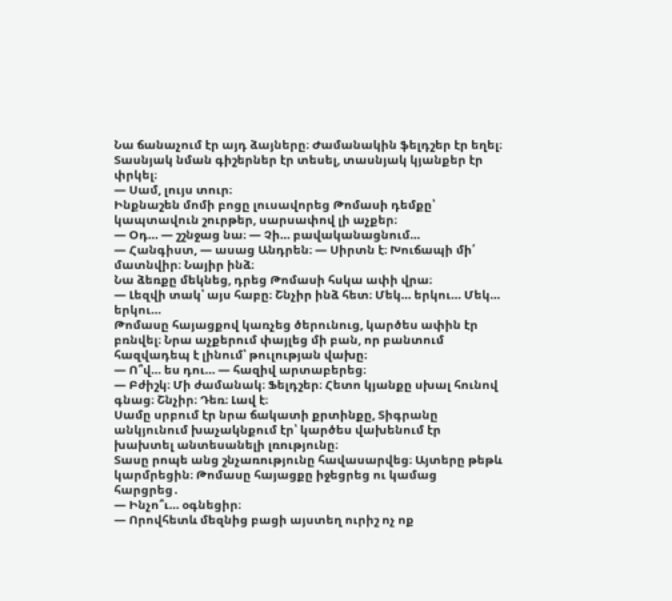Նա ճանաչում էր այդ ձայները։ Ժամանակին ֆելդշեր էր եղել։ Տասնյակ նման գիշերներ էր տեսել, տասնյակ կյանքեր էր փրկել։
— Սամ, լույս տուր։
Ինքնաշեն մոմի բոցը լուսավորեց Թոմասի դեմքը՝ կապտավուն շուրթեր, սարսափով լի աչքեր։
— Օդ… — շշնջաց նա։ — Չի… բավականացնում…
— Հանգիստ, — ասաց Անդրեն։ — Սիրտն է։ Խուճապի մի՛ մատնվիր։ Նայիր ինձ։
Նա ձեռքը մեկնեց, դրեց Թոմասի հսկա ափի վրա։
— Լեզվի տակ՝ այս հաբը։ Շնչիր ինձ հետ։ Մեկ… երկու… Մեկ… երկու…
Թոմասը հայացքով կառչեց ծերունուց, կարծես ափին էր բռնվել։ Նրա աչքերում փայլեց մի բան, որ բանտում հազվադեպ է լինում՝ թուլության վախը։
— Ո՞վ… ես դու… — հազիվ արտաբերեց։
— Բժիշկ։ Մի ժամանակ։ Ֆելդշեր։ Հետո կյանքը սխալ հունով գնաց։ Շնչիր։ Դեռ։ Լավ է։
Սամը սրբում էր նրա ճակատի քրտինքը, Տիգրանը անկյունում խաչակնքում էր՝ կարծես վախենում էր խախտել անտեսանելի լռությունը։
Տասը րոպե անց շնչառությունը հավասարվեց։ Այտերը թեթև կարմրեցին։ Թոմասը հայացքը իջեցրեց ու կամաց հարցրեց․
— Ինչո՞ւ… օգնեցիր։
— Որովհետև մեզնից բացի այստեղ ուրիշ ոչ ոք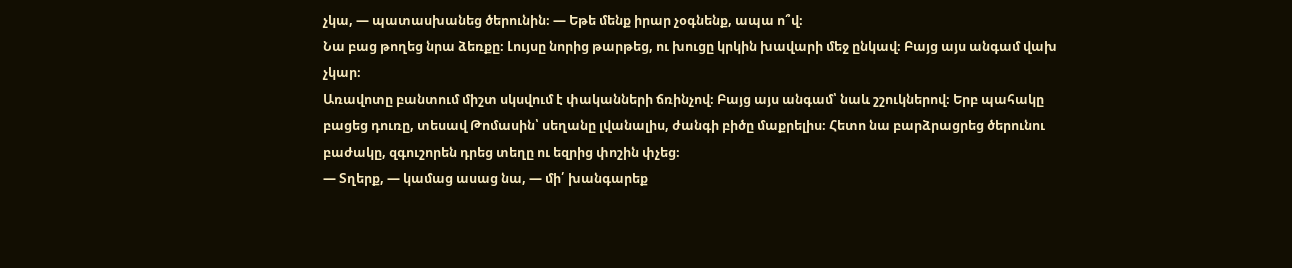չկա, — պատասխանեց ծերունին։ — Եթե մենք իրար չօգնենք, ապա ո՞վ։
Նա բաց թողեց նրա ձեռքը։ Լույսը նորից թարթեց, ու խուցը կրկին խավարի մեջ ընկավ։ Բայց այս անգամ վախ չկար։
Առավոտը բանտում միշտ սկսվում է փականների ճռինչով։ Բայց այս անգամ՝ նաև շշուկներով։ Երբ պահակը բացեց դուռը, տեսավ Թոմասին՝ սեղանը լվանալիս, ժանգի բիծը մաքրելիս։ Հետո նա բարձրացրեց ծերունու բաժակը, զգուշորեն դրեց տեղը ու եզրից փոշին փչեց։
— Տղերք, — կամաց ասաց նա, — մի՛ խանգարեք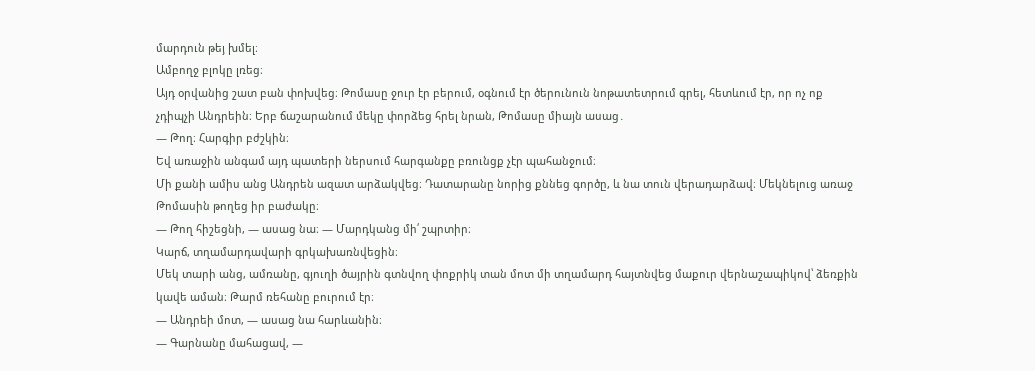մարդուն թեյ խմել։
Ամբողջ բլոկը լռեց։
Այդ օրվանից շատ բան փոխվեց։ Թոմասը ջուր էր բերում, օգնում էր ծերունուն նոթատետրում գրել, հետևում էր, որ ոչ ոք չդիպչի Անդրեին։ Երբ ճաշարանում մեկը փորձեց հրել նրան, Թոմասը միայն ասաց․
— Թող։ Հարգիր բժշկին։
Եվ առաջին անգամ այդ պատերի ներսում հարգանքը բռունցք չէր պահանջում։
Մի քանի ամիս անց Անդրեն ազատ արձակվեց։ Դատարանը նորից քննեց գործը, և նա տուն վերադարձավ։ Մեկնելուց առաջ Թոմասին թողեց իր բաժակը։
— Թող հիշեցնի, — ասաց նա։ — Մարդկանց մի՛ շպրտիր։
Կարճ, տղամարդավարի գրկախառնվեցին։
Մեկ տարի անց, ամռանը, գյուղի ծայրին գտնվող փոքրիկ տան մոտ մի տղամարդ հայտնվեց մաքուր վերնաշապիկով՝ ձեռքին կավե աման։ Թարմ ռեհանը բուրում էր։
— Անդրեի մոտ, — ասաց նա հարևանին։
— Գարնանը մահացավ, —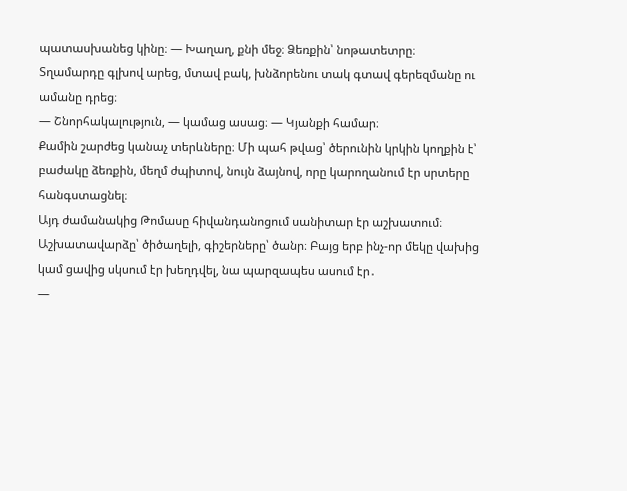պատասխանեց կինը։ — Խաղաղ, քնի մեջ։ Ձեռքին՝ նոթատետրը։
Տղամարդը գլխով արեց, մտավ բակ, խնձորենու տակ գտավ գերեզմանը ու ամանը դրեց։
— Շնորհակալություն, — կամաց ասաց։ — Կյանքի համար։
Քամին շարժեց կանաչ տերևները։ Մի պահ թվաց՝ ծերունին կրկին կողքին է՝ բաժակը ձեռքին, մեղմ ժպիտով, նույն ձայնով, որը կարողանում էր սրտերը հանգստացնել։
Այդ ժամանակից Թոմասը հիվանդանոցում սանիտար էր աշխատում։ Աշխատավարձը՝ ծիծաղելի, գիշերները՝ ծանր։ Բայց երբ ինչ-որ մեկը վախից կամ ցավից սկսում էր խեղդվել, նա պարզապես ասում էր․
—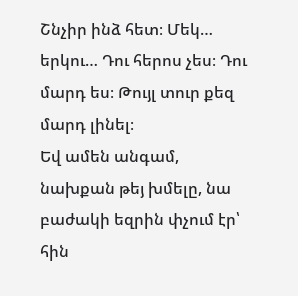Շնչիր ինձ հետ։ Մեկ… երկու… Դու հերոս չես։ Դու մարդ ես։ Թույլ տուր քեզ մարդ լինել։
Եվ ամեն անգամ, նախքան թեյ խմելը, նա բաժակի եզրին փչում էր՝ հին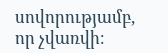սովորությամբ, որ չվառվի։